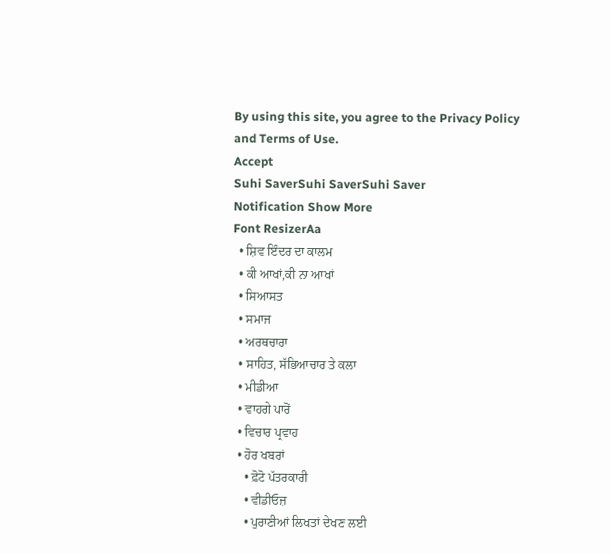By using this site, you agree to the Privacy Policy and Terms of Use.
Accept
Suhi SaverSuhi SaverSuhi Saver
Notification Show More
Font ResizerAa
  • ਸ਼ਿਵ ਇੰਦਰ ਦਾ ਕਾਲਮ
  • ਕੀ ਆਖਾਂ,ਕੀ ਨਾ ਆਖਾਂ
  • ਸਿਆਸਤ
  • ਸਮਾਜ
  • ਅਰਥਚਾਰਾ
  • ਸਾਹਿਤ, ਸੱਭਿਆਚਾਰ ਤੇ ਕਲਾ
  • ਮੀਡੀਆ
  • ਵਾਹਗੇ ਪਾਰੋਂ
  • ਵਿਚਾਰ ਪ੍ਰਵਾਹ
  • ਹੋਰ ਖਬਰਾਂ
    • ਫ਼ੋਟੋ ਪੱਤਰਕਾਰੀ
    • ਵੀਡੀਓਜ਼
    • ਪੁਰਾਣੀਆਂ ਲਿਖਤਾਂ ਦੇਖਣ ਲਈ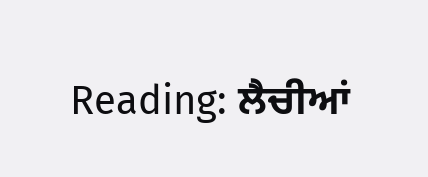Reading: ਲੈਚੀਆਂ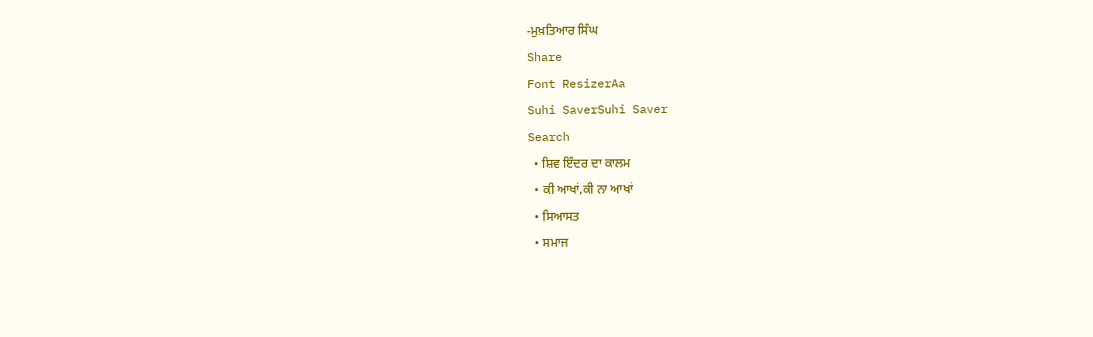-ਮੁਖ਼ਤਿਆਰ ਸਿੰਘ
Share
Font ResizerAa
Suhi SaverSuhi Saver
Search
  • ਸ਼ਿਵ ਇੰਦਰ ਦਾ ਕਾਲਮ
  • ਕੀ ਆਖਾਂ,ਕੀ ਨਾ ਆਖਾਂ
  • ਸਿਆਸਤ
  • ਸਮਾਜ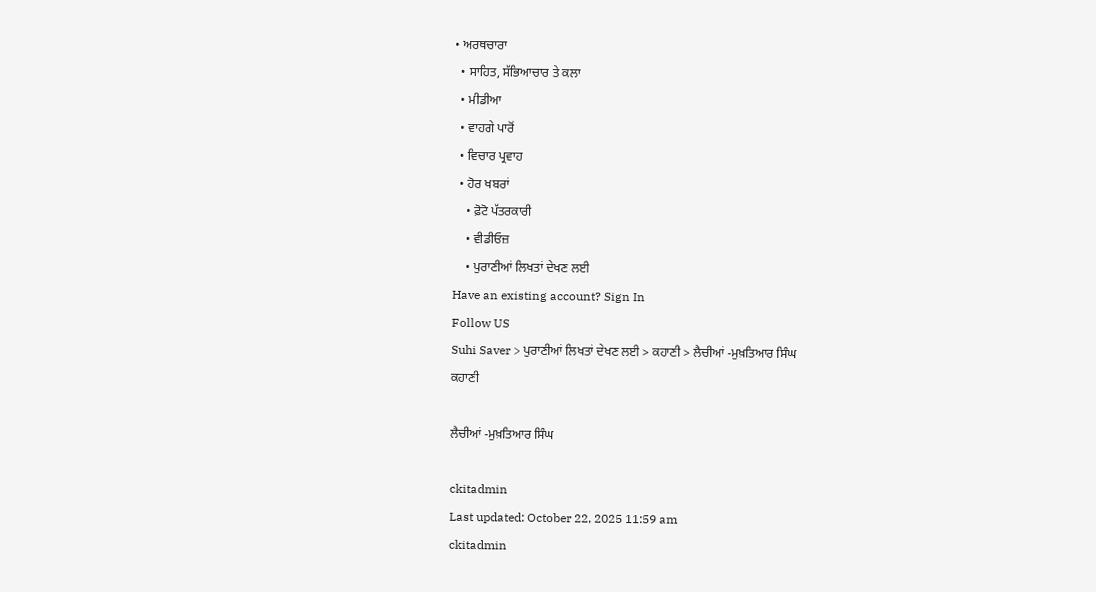• ਅਰਥਚਾਰਾ
  • ਸਾਹਿਤ, ਸੱਭਿਆਚਾਰ ਤੇ ਕਲਾ
  • ਮੀਡੀਆ
  • ਵਾਹਗੇ ਪਾਰੋਂ
  • ਵਿਚਾਰ ਪ੍ਰਵਾਹ
  • ਹੋਰ ਖਬਰਾਂ
    • ਫ਼ੋਟੋ ਪੱਤਰਕਾਰੀ
    • ਵੀਡੀਓਜ਼
    • ਪੁਰਾਣੀਆਂ ਲਿਖਤਾਂ ਦੇਖਣ ਲਈ
Have an existing account? Sign In
Follow US
Suhi Saver > ਪੁਰਾਣੀਆਂ ਲਿਖਤਾਂ ਦੇਖਣ ਲਈ > ਕਹਾਣੀ > ਲੈਚੀਆਂ -ਮੁਖ਼ਤਿਆਰ ਸਿੰਘ
ਕਹਾਣੀ

ਲੈਚੀਆਂ -ਮੁਖ਼ਤਿਆਰ ਸਿੰਘ

ckitadmin
Last updated: October 22, 2025 11:59 am
ckitadmin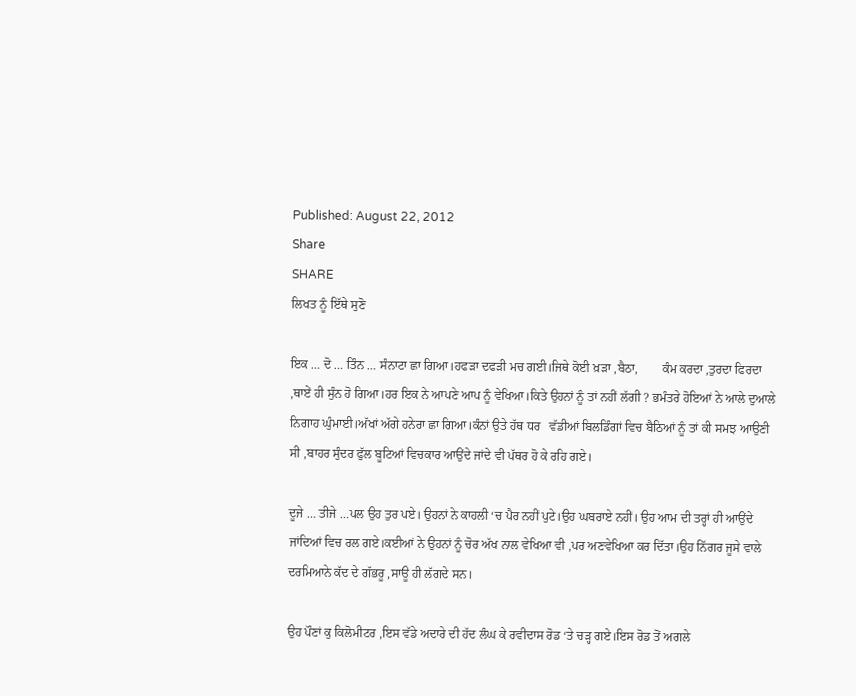Published: August 22, 2012
Share
SHARE
ਲਿਖਤ ਨੂੰ ਇੱਥੇ ਸੁਣੋ

ਇਕ … ਦੋ … ਤਿੰਨ … ਸੰਨਾਟਾ ਛਾ ਗਿਆ।ਹਫੜਾ ਦਫੜੀ ਮਚ ਗਈ।ਜਿਥੇ ਕੋਈ ਖ਼ੜਾ ,ਬੈਠਾ,        ਕੰਮ ਕਰਦਾ ,ਤੁਰਦਾ ਫਿਰਦਾ ,ਥਾਏਂ ਹੀ ਸੁੰਨ ਹੋ ਗਿਆ।ਹਰ ਇਕ ਨੇ ਆਪਣੇ ਆਪ ਨੂੰ ਵੇਖਿਆ।ਕਿਤੇ ਉਹਨਾਂ ਨੂੰ ਤਾਂ ਨਹੀਂ ਲੱਗੀ ? ਭਮੰਤਰੇ ਹੋਇਆਂ ਨੇ ਆਲੇ ਦੁਆਲੇ ਨਿਗਾਹ ਘੁੰਮਾਈ।ਅੱਖਾਂ ਅੱਗੇ ਹਨੇਰਾ ਛਾ ਗਿਆ।ਕੰਨਾਂ ਉਤੇ ਹੱਥ ਧਰ   ਵੱਡੀਆਂ ਬਿਲਡਿੰਗਾਂ ਵਿਚ ਬੈਠਿਆਂ ਨੂੰ ਤਾਂ ਕੀ ਸਮਝ ਆਉਣੀ ਸੀ ,ਬਾਹਰ ਸੁੰਦਰ ਫੁੱਲ ਬੂਟਿਆਂ ਵਿਚਕਾਰ ਆਉਂਦੇ ਜਾਂਦੇ ਵੀ ਪੱਥਰ ਹੋ ਕੇ ਰਹਿ ਗਏ।

ਦੂਜੇ … ਤੀਜੇ …ਪਲ ਉਹ ਤੁਰ ਪਏ। ਉਹਨਾਂ ਨੇ ਕਾਹਲੀ ‘ਚ ਪੈਰ ਨਹੀਂ ਪੁਟੇ।ਉਹ ਘਬਰਾਏ ਨਹੀਂ। ਉਹ ਆਮ ਦੀ ਤਰ੍ਹਾਂ ਹੀ ਆਉਂਦੇ ਜਾਂਦਿਆਂ ਵਿਚ ਰਲ ਗਏ।ਕਈਆਂ ਨੇ ਉਹਨਾਂ ਨੂੰ ਚੋਰ ਅੱਖ ਨਾਲ ਵੇਖਿਆ ਵੀ ,ਪਰ ਅਣਵੇਖਿਆ ਕਰ ਦਿੱਤਾ।ਉਹ ਨਿੱਗਰ ਜੂਸੇ ਵਾਲੇ ਦਰਮਿਆਨੇ ਕੱਦ ਦੇ ਗੱਭਰੂ ,ਸਾਊ ਹੀ ਲੱਗਦੇ ਸਨ।

ਉਹ ਪੌਣਾਂ ਕੁ ਕਿਲੋਮੀਟਰ ,ਇਸ ਵੱਡੇ ਅਦਾਰੇ ਦੀ ਹੱਦ ਲੰਘ ਕੇ ਰਵੀਦਾਸ ਰੋਡ ‘ਤੇ ਚੜ੍ਹ ਗਏ।ਇਸ ਰੋਡ ਤੋਂ ਅਗਲੇ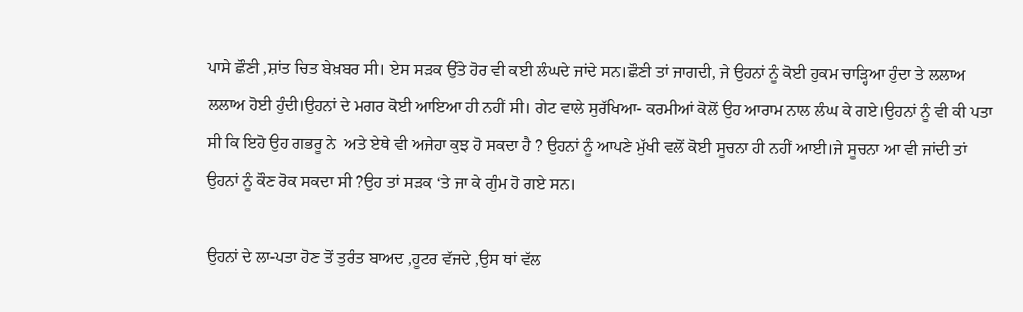ਪਾਸੇ ਛੌਣੀ ,ਸ਼ਾਂਤ ਚਿਤ ਬੇਖ਼ਬਰ ਸੀ। ਏਸ ਸੜਕ ਉੱਤੇ ਹੋਰ ਵੀ ਕਈ ਲੰਘਦੇ ਜਾਂਦੇ ਸਨ।ਛੌਣੀ ਤਾਂ ਜਾਗਦੀ, ਜੇ ਉਹਨਾਂ ਨੂੰ ਕੋਈ ਹੁਕਮ ਚਾੜ੍ਹਿਆ ਹੁੰਦਾ ਤੇ ਲਲਾਅ ਲਲਾਅ ਹੋਈ ਹੁੰਦੀ।ਉਹਨਾਂ ਦੇ ਮਗਰ ਕੋਈ ਆਇਆ ਹੀ ਨਹੀਂ ਸੀ। ਗੇਟ ਵਾਲੇ ਸੁਰੱਖਿਆ- ਕਰਮੀਆਂ ਕੋਲੋਂ ਉਹ ਆਰਾਮ ਨਾਲ ਲੰਘ ਕੇ ਗਏ।ਉਹਨਾਂ ਨੂੰ ਵੀ ਕੀ ਪਤਾ ਸੀ ਕਿ ਇਹੋ ਉਹ ਗਭਰੂ ਨੇ  ਅਤੇ ਏਥੇ ਵੀ ਅਜੇਹਾ ਕੁਝ ਹੋ ਸਕਦਾ ਹੈ ? ਉਹਨਾਂ ਨੂੰ ਆਪਣੇ ਮੁੱਖੀ ਵਲੋਂ ਕੋਈ ਸੂਚਨਾ ਹੀ ਨਹੀਂ ਆਈ।ਜੇ ਸੂਚਨਾ ਆ ਵੀ ਜਾਂਦੀ ਤਾਂ ਉਹਨਾਂ ਨੂੰ ਕੌਣ ਰੋਕ ਸਕਦਾ ਸੀ ?ਉਹ ਤਾਂ ਸੜਕ ‘ਤੇ ਜਾ ਕੇ ਗੁੰਮ ਹੋ ਗਏ ਸਨ।

ਉਹਨਾਂ ਦੇ ਲਾ-ਪਤਾ ਹੋਣ ਤੋਂ ਤੁਰੰਤ ਬਾਅਦ ,ਹੂਟਰ ਵੱਜਦੇ ,ਉਸ ਥਾਂ ਵੱਲ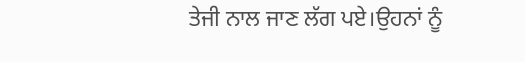ਤੇਜੀ ਨਾਲ ਜਾਣ ਲੱਗ ਪਏ।ਉਹਨਾਂ ਨੂੰ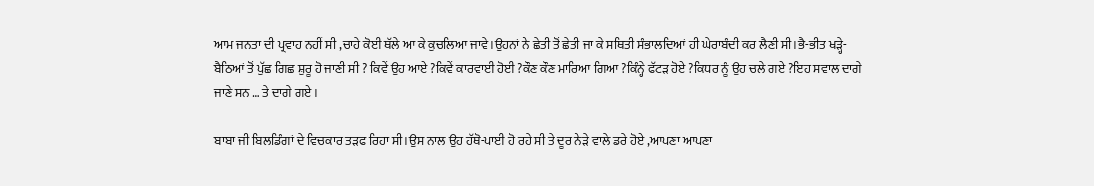ਆਮ ਜਨਤਾ ਦੀ ਪ੍ਰਵਾਹ ਨਹੀਂ ਸੀ ,ਚਾਹੇ ਕੋਈ ਥੱਲੇ ਆ ਕੇ ਕੁਚਲਿਆ ਜਾਵੇ।ਉਹਨਾਂ ਨੇ ਛੇਤੀ ਤੋਂ ਛੇਤੀ ਜਾ ਕੇ ਸਥਿਤੀ ਸੰਭਾਲਦਿਆਂ ਹੀ ਘੇਰਾਬੰਦੀ ਕਰ ਲੈਣੀ ਸੀ।ਭੈ-ਭੀਤ ਖੜ੍ਹੇ-ਬੈਠਿਆਂ ਤੋਂ ਪੁੱਛ ਗਿਛ ਸ਼ੁਰੂ ਹੋ ਜਾਣੀ ਸੀ ? ਕਿਵੇਂ ਉਹ ਆਏ ?ਕਿਵੇਂ ਕਾਰਵਾਈ ਹੋਈ ?ਕੌਣ ਕੌਣ ਮਾਰਿਆ ਗਿਆ ?ਕਿੰਨ੍ਹੇ ਫੱਟੜ ਹੋਏ ?ਕਿਧਰ ਨੂੰ ਉਹ ਚਲੇ ਗਏ ?ਇਹ ਸਵਾਲ ਦਾਗੇ ਜਾਣੇ ਸਨ … ਤੇ ਦਾਗੇ ਗਏ ।

ਬਾਬਾ ਜੀ ਬਿਲਡਿੰਗਾਂ ਦੇ ਵਿਚਕਾਰ ਤੜਫ ਰਿਹਾ ਸੀ।ਉਸ ਨਾਲ ਉਹ ਹੱਥੋ-ਪਾਈ ਹੋ ਰਹੇ ਸੀ ਤੇ ਦੂਰ ਨੇੜੇ ਵਾਲੇ ਡਰੇ ਹੋਏ ,ਆਪਣਾ ਆਪਣਾ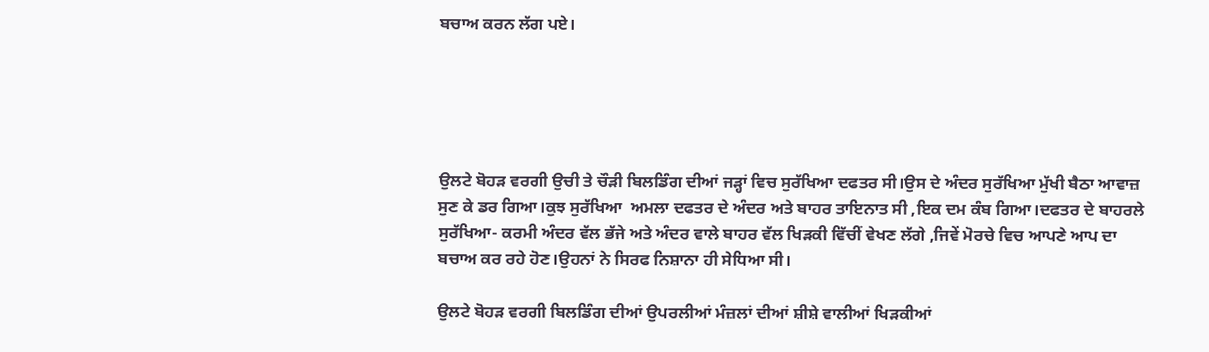ਬਚਾਅ ਕਰਨ ਲੱਗ ਪਏ।





ਉਲਟੇ ਬੋਹੜ ਵਰਗੀ ਉਚੀ ਤੇ ਚੌੜੀ ਬਿਲਡਿੰਗ ਦੀਆਂ ਜੜ੍ਹਾਂ ਵਿਚ ਸੁਰੱਖਿਆ ਦਫਤਰ ਸੀ।ਉਸ ਦੇ ਅੰਦਰ ਸੁਰੱਖਿਆ ਮੁੱਖੀ ਬੈਠਾ ਆਵਾਜ਼ ਸੁਣ ਕੇ ਡਰ ਗਿਆ।ਕੁਝ ਸੁਰੱਖਿਆ  ਅਮਲਾ ਦਫਤਰ ਦੇ ਅੰਦਰ ਅਤੇ ਬਾਹਰ ਤਾਇਨਾਤ ਸੀ ,ਇਕ ਦਮ ਕੰਬ ਗਿਆ।ਦਫਤਰ ਦੇ ਬਾਹਰਲੇ ਸੁਰੱਖਿਆ- ਕਰਮੀ ਅੰਦਰ ਵੱਲ ਭੱਜੇ ਅਤੇ ਅੰਦਰ ਵਾਲੇ ਬਾਹਰ ਵੱਲ ਖਿੜਕੀ ਵਿੱਚੀਂ ਵੇਖਣ ਲੱਗੇ ,ਜਿਵੇਂ ਮੋਰਚੇ ਵਿਚ ਆਪਣੇ ਆਪ ਦਾ ਬਚਾਅ ਕਰ ਰਹੇ ਹੋਣ।ਉਹਨਾਂ ਨੇ ਸਿਰਫ ਨਿਸ਼ਾਨਾ ਹੀ ਸੇਧਿਆ ਸੀ।

ਉਲਟੇ ਬੋਹੜ ਵਰਗੀ ਬਿਲਡਿੰਗ ਦੀਆਂ ਉਪਰਲੀਆਂ ਮੰਜ਼ਲਾਂ ਦੀਆਂ ਸ਼ੀਸ਼ੇ ਵਾਲੀਆਂ ਖਿੜਕੀਆਂ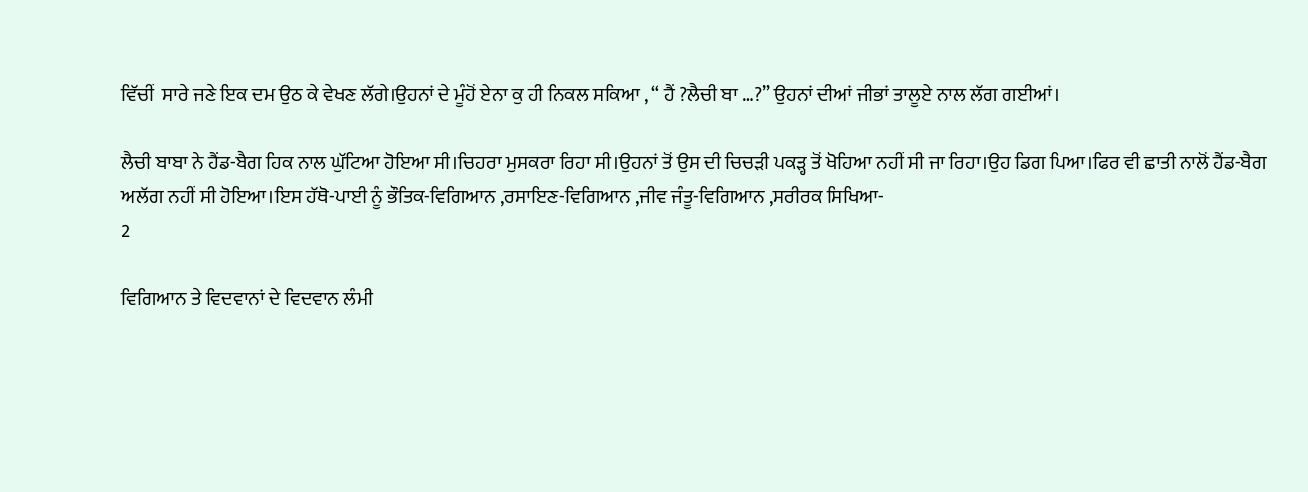ਵਿੱਚੀਂ  ਸਾਰੇ ਜਣੇ ਇਕ ਦਮ ਉਠ ਕੇ ਵੇਖਣ ਲੱਗੇ।ਉਹਨਾਂ ਦੇ ਮੂੰਹੋਂ ਏਨਾ ਕੁ ਹੀ ਨਿਕਲ ਸਕਿਆ , “ ਹੈਂ ?ਲੈਚੀ ਬਾ …?” ਉਹਨਾਂ ਦੀਆਂ ਜੀਭਾਂ ਤਾਲੂਏ ਨਾਲ ਲੱਗ ਗਈਆਂ।

ਲੈਚੀ ਬਾਬਾ ਨੇ ਹੈਂਡ-ਬੈਗ ਹਿਕ ਨਾਲ ਘੁੱਟਿਆ ਹੋਇਆ ਸੀ।ਚਿਹਰਾ ਮੁਸਕਰਾ ਰਿਹਾ ਸੀ।ਉਹਨਾਂ ਤੋਂ ਉਸ ਦੀ ਚਿਚੜੀ ਪਕੜ੍ਹ ਤੋਂ ਖੋਹਿਆ ਨਹੀਂ ਸੀ ਜਾ ਰਿਹਾ।ਉਹ ਡਿਗ ਪਿਆ।ਫਿਰ ਵੀ ਛਾਤੀ ਨਾਲੋਂ ਹੈਂਡ-ਬੈਗ ਅਲੱਗ ਨਹੀਂ ਸੀ ਹੋਇਆ।ਇਸ ਹੱਥੋ-ਪਾਈ ਨੂੰ ਭੌਤਿਕ-ਵਿਗਿਆਨ ,ਰਸਾਇਣ-ਵਿਗਿਆਨ ,ਜੀਵ ਜੰਤੂ-ਵਿਗਿਆਨ ,ਸਰੀਰਕ ਸਿਖਿਆ-
2

ਵਿਗਿਆਨ ਤੇ ਵਿਦਵਾਨਾਂ ਦੇ ਵਿਦਵਾਨ ਲੰਮੀ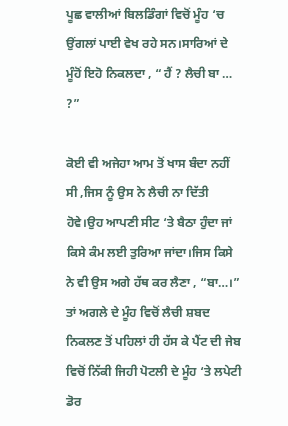ਪੂਛ ਵਾਲੀਆਂ ਬਿਲਡਿੰਗਾਂ ਵਿਚੋਂ ਮੂੰਹ ‘ਚ ਉਂਗਲਾਂ ਪਾਈ ਵੇਖ ਰਹੇ ਸਨ।ਸਾਰਿਆਂ ਦੇ ਮੂੰਹੋਂ ਇਹੋ ਨਿਕਲਦਾ , “ ਹੈਂ ? ਲੈਚੀ ਬਾ … ?”

ਕੋਈ ਵੀ ਅਜੇਹਾ ਆਮ ਤੋਂ ਖਾਸ ਬੰਦਾ ਨਹੀਂ ਸੀ ,ਜਿਸ ਨੂੰ ਉਸ ਨੇ ਲੈਚੀ ਨਾ ਦਿੱਤੀ ਹੋਵੇ।ਉਹ ਆਪਣੀ ਸੀਟ ‘ਤੇ ਬੈਠਾ ਹੁੰਦਾ ਜਾਂ ਕਿਸੇ ਕੰਮ ਲਈ ਤੁਰਿਆ ਜਾਂਦਾ।ਜਿਸ ਕਿਸੇ ਨੇ ਵੀ ਉਸ ਅਗੇ ਹੱਥ ਕਰ ਲੈਣਾ , “ਬਾ…।” ਤਾਂ ਅਗਲੇ ਦੇ ਮੂੰਹ ਵਿਚੋਂ ਲੈਚੀ ਸ਼ਬਦ ਨਿਕਲਣ ਤੋਂ ਪਹਿਲਾਂ ਹੀ ਹੱਸ ਕੇ ਪੈਂਟ ਦੀ ਜੇਬ ਵਿਚੋਂ ਨਿੱਕੀ ਜਿਹੀ ਪੋਟਲੀ ਦੇ ਮੂੰਹ ‘ਤੇ ਲਪੇਟੀ ਡੋਰ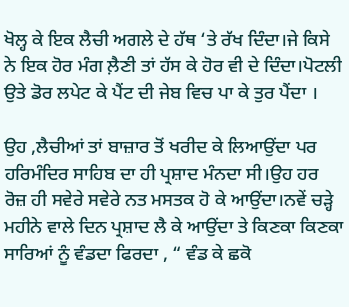ਖੋਲ੍ਹ ਕੇ ਇਕ ਲੈਚੀ ਅਗਲੇ ਦੇ ਹੱਥ ‘ਤੇ ਰੱਖ ਦਿੰਦਾ।ਜੇ ਕਿਸੇ ਨੇ ਇਕ ਹੋਰ ਮੰਗ ਲ਼ੈਣੀ ਤਾਂ ਹੱਸ ਕੇ ਹੋਰ ਵੀ ਦੇ ਦਿੰਦਾ।ਪੋਟਲੀ ਉਤੇ ਡੋਰ ਲਪੇਟ ਕੇ ਪੈਂਟ ਦੀ ਜੇਬ ਵਿਚ ਪਾ ਕੇ ਤੁਰ ਪੈਂਦਾ ।

ਉਹ ,ਲੈਚੀਆਂ ਤਾਂ ਬਾਜ਼ਾਰ ਤੋਂ ਖਰੀਦ ਕੇ ਲਿਆਉਂਦਾ ਪਰ ਹਰਿਮੰਦਿਰ ਸਾਹਿਬ ਦਾ ਹੀ ਪ੍ਰਸ਼ਾਦ ਮੰਨਦਾ ਸੀ।ਉਹ ਹਰ ਰੋਜ਼ ਹੀ ਸਵੇਰੇ ਸਵੇਰੇ ਨਤ ਮਸਤਕ ਹੋ ਕੇ ਆਉਂਦਾ।ਨਵੇਂ ਚੜ੍ਹੇ ਮਹੀਨੇ ਵਾਲੇ ਦਿਨ ਪ੍ਰਸ਼ਾਦ ਲੈ ਕੇ ਆਉਂਦਾ ਤੇ ਕਿਣਕਾ ਕਿਣਕਾ ਸਾਰਿਆਂ ਨੂੰ ਵੰਡਦਾ ਫਿਰਦਾ , “ ਵੰਡ ਕੇ ਛਕੋ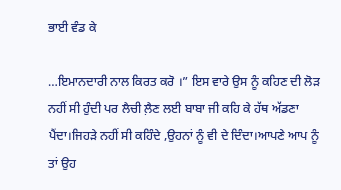ਭਾਈ ਵੰਡ ਕੇ

…ਇਮਾਨਦਾਰੀ ਨਾਲ ਕਿਰਤ ਕਰੋ ।” ਇਸ ਵਾਰੇ ਉਸ ਨੂੰ ਕਹਿਣ ਦੀ ਲੋੜ ਨਹੀਂ ਸੀ ਹੁੰਦੀ ਪਰ ਲੈਚੀ ਲ਼ੈਣ ਲਈ ਬਾਬਾ ਜੀ ਕਹਿ ਕੇ ਹੱਥ ਅੱਡਣਾ ਪੈਂਦਾ।ਜਿਹੜੇ ਨਹੀਂ ਸੀ ਕਹਿੰਦੇ ,ਉਹਨਾਂ ਨੂੰ ਵੀ ਦੇ ਦਿੰਦਾ।ਆਪਣੇ ਆਪ ਨੂੰ ਤਾਂ ਉਹ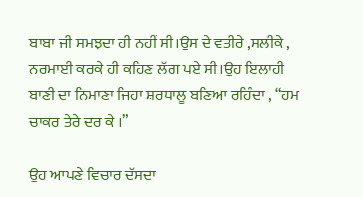ਬਾਬਾ ਜੀ ਸਮਝਦਾ ਹੀ ਨਹੀਂ ਸੀ।ਉਸ ਦੇ ਵਤੀਰੇ ,ਸਲੀਕੇ ,      ਨਰਮਾਈ ਕਰਕੇ ਹੀ ਕਹਿਣ ਲੱਗ ਪਏ ਸੀ।ਉਹ ਇਲਾਹੀ ਬਾਣੀ ਦਾ ਨਿਮਾਣਾ ਜਿਹਾ ਸ਼ਰਧਾਲੂ ਬਣਿਆ ਰਹਿੰਦਾ , “ਹਮ ਚਾਕਰ ਤੇਰੇ ਦਰ ਕੇ ।”

ਉਹ ਆਪਣੇ ਵਿਚਾਰ ਦੱਸਦਾ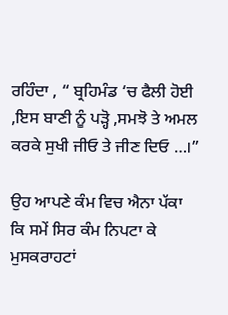ਰਹਿੰਦਾ , “ ਬ੍ਰਹਿਮੰਡ ‘ਚ ਫੈਲੀ ਹੋਈ ,ਇਸ ਬਾਣੀ ਨੂੰ ਪੜ੍ਹੋ ,ਸਮਝੋ ਤੇ ਅਮਲ ਕਰਕੇ ਸੁਖੀ ਜੀਓ ਤੇ ਜੀਣ ਦਿਓ …।”

ਉਹ ਆਪਣੇ ਕੰਮ ਵਿਚ ਐਨਾ ਪੱਕਾ ਕਿ ਸਮੇਂ ਸਿਰ ਕੰਮ ਨਿਪਟਾ ਕੇ ਮੁਸਕਰਾਹਟਾਂ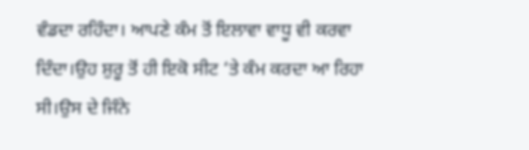ਵੰਡਦਾ ਰਹਿੰਦਾ। ਆਪਣੇ ਕੰਮ ਤੋਂ ਇਲਾਵਾ ਵਾਧੂ ਵੀ ਕਰਵਾ ਦਿੰਦਾ।ਉਹ ਸ਼ੁਰੂ ਤੋਂ ਹੀ ਇਕੋ ਸੀਟ ‘ਤੇ ਕੰਮ ਕਰਦਾ ਆ ਰਿਹਾ ਸੀ।ਉਸ ਦੇ ਜਿੰਨੇ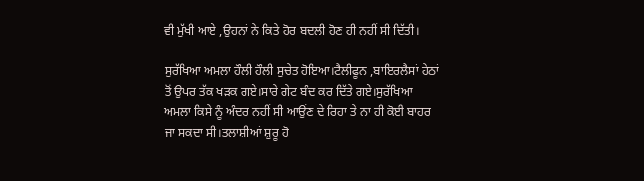ਵੀ ਮੁੱਖੀ ਆਏ ,ਉਹਨਾਂ ਨੇ ਕਿਤੇ ਹੋਰ ਬਦਲੀ ਹੋਣ ਹੀ ਨਹੀਂ ਸੀ ਦਿੱਤੀ।

ਸੁਰੱਖਿਆ ਅਮਲਾ ਹੌਲੀ ਹੌਲੀ ਸੁਚੇਤ ਹੋਇਆ।ਟੈਲੀਫੂਨ ,ਬਾਇਰਲੈਸਾਂ ਹੇਠਾਂ ਤੋਂ ਉਪਰ ਤੱਕ ਖੜਕ ਗਏ।ਸਾਰੇ ਗੇਟ ਬੰਦ ਕਰ ਦਿੱਤੇ ਗਏ।ਸੁਰੱਖਿਆ ਅਮਲਾ ਕਿਸੇ ਨੂੰ ਅੰਦਰ ਨਹੀਂ ਸੀ ਆਉਂਣ ਦੇ ਰਿਹਾ ਤੇ ਨਾ ਹੀ ਕੋਈ ਬਾਹਰ ਜਾ ਸਕਦਾ ਸੀ।ਤਲਾਸ਼ੀਆਂ ਸ਼ੁਰੂ ਹੋ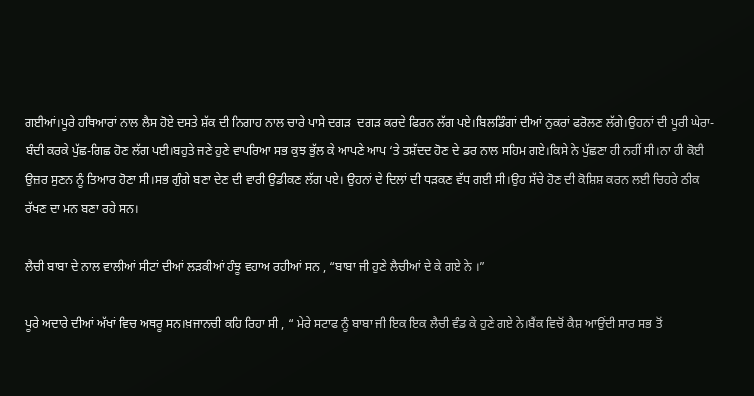ਗਈਆਂ।ਪੂਰੇ ਹਥਿਆਰਾਂ ਨਾਲ ਲੈਸ ਹੋਏ ਦਸਤੇ ਸ਼ੱਕ ਦੀ ਨਿਗਾਹ ਨਾਲ ਚਾਰੇ ਪਾਸੇ ਦਗੜ  ਦਗੜ ਕਰਦੇ ਫਿਰਨ ਲੱਗ ਪਏ।ਬਿਲਡਿੰਗਾਂ ਦੀਆਂ ਨੁਕਰਾਂ ਫਰੋਲਣ ਲੱਗੇ।ਉਹਨਾਂ ਦੀ ਪੂਰੀ ਘੇਰਾ-ਬੰਦੀ ਕਰਕੇ ਪੁੱਛ-ਗਿਛ ਹੋਣ ਲੱਗ ਪਈ।ਬਹੁਤੇ ਜਣੇ ਹੁਣੇ ਵਾਪਰਿਆ ਸਭ ਕੁਝ ਭੁੱਲ ਕੇ ਆਪਣੇ ਆਪ ‘ਤੇ ਤਸ਼ੱਦਦ ਹੋਣ ਦੇ ਡਰ ਨਾਲ ਸਹਿਮ ਗਏ।ਕਿਸੇ ਨੇ ਪੁੱਛਣਾ ਹੀ ਨਹੀਂ ਸੀ।ਨਾ ਹੀ ਕੋਈ ਉਜ਼ਰ ਸੁਣਨ ਨੂੰ ਤਿਆਰ ਹੋਣਾ ਸੀ।ਸਭ ਗੁੰਗੇ ਬਣਾ ਦੇਣ ਦੀ ਵਾਰੀ ਉਡੀਕਣ ਲੱਗ ਪਏ। ਉਹਨਾਂ ਦੇ ਦਿਲਾਂ ਦੀ ਧੜਕਣ ਵੱਧ ਗਈ ਸੀ।ਉਹ ਸੱਚੇ ਹੋਣ ਦੀ ਕੋਸ਼ਿਸ਼ ਕਰਨ ਲਈ ਚਿਹਰੇ ਠੀਕ ਰੱਖਣ ਦਾ ਮਨ ਬਣਾ ਰਹੇ ਸਨ।

ਲੈਚੀ ਬਾਬਾ ਦੇ ਨਾਲ ਵਾਲੀਆਂ ਸੀਟਾਂ ਦੀਆਂ ਲੜਕੀਆਂ ਹੰਝੂ ਵਹਾਅ ਰਹੀਆਂ ਸਨ , “ਬਾਬਾ ਜੀ ਹੁਣੇ ਲੈਚੀਆਂ ਦੇ ਕੇ ਗਏ ਨੇ ।”

ਪੂਰੇ ਅਦਾਰੇ ਦੀਆਂ ਅੱਖਾਂ ਵਿਚ ਅਥਰੂ ਸਨ।ਖ਼ਜਾਨਚੀ ਕਹਿ ਰਿਹਾ ਸੀ , “ ਮੇਰੇ ਸਟਾਫ ਨੂੰ ਬਾਬਾ ਜੀ ਇਕ ਇਕ ਲੈਚੀ ਵੰਡ ਕੇ ਹੁਣੇ ਗਏ ਨੇ।ਬੈਂਕ ਵਿਚੋਂ ਕੈਸ਼ ਆਉਂਦੀ ਸਾਰ ਸਭ ਤੋਂ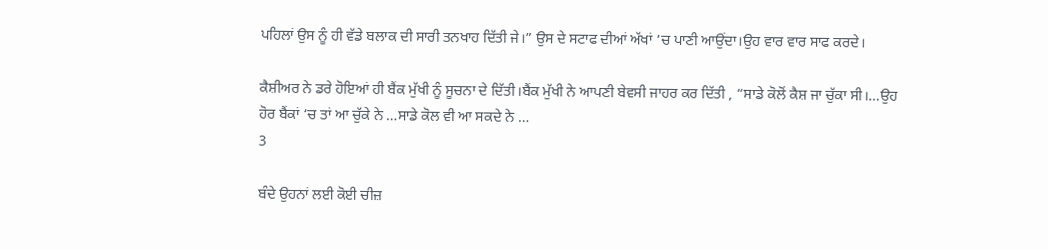ਪਹਿਲਾਂ ਉਸ ਨੂੰ ਹੀ ਵੱਡੇ ਬਲਾਕ ਦੀ ਸਾਰੀ ਤਨਖਾਹ ਦਿੱਤੀ ਜੇ।” ਉਸ ਦੇ ਸਟਾਫ ਦੀਆਂ ਅੱਖਾਂ ‘ਚ ਪਾਣੀ ਆਉਂਦਾ।ਉਹ ਵਾਰ ਵਾਰ ਸਾਫ ਕਰਦੇ।

ਕੈਸ਼ੀਅਰ ਨੇ ਡਰੇ ਹੋਇਆਂ ਹੀ ਬੈਂਕ ਮੁੱਖੀ ਨੂੰ ਸੂਚਨਾ ਦੇ ਦਿੱਤੀ।ਬੈਂਕ ਮੁੱਖੀ ਨੇ ਆਪਣੀ ਬੇਵਸੀ ਜਾਹਰ ਕਰ ਦਿੱਤੀ , “ਸਾਡੇ ਕੋਲੋਂ ਕੈਸ਼ ਜਾ ਚੁੱਕਾ ਸੀ।…ਉਹ ਹੋਰ ਬੈਂਕਾਂ ‘ਚ ਤਾਂ ਆ ਚੁੱਕੇ ਨੇ …ਸਾਡੇ ਕੋਲ ਵੀ ਆ ਸਕਦੇ ਨੇ …
3

ਬੰਦੇ ਉਹਨਾਂ ਲਈ ਕੋਈ ਚੀਜ਼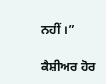ਨਹੀਂ ।”

ਕੈਸ਼ੀਅਰ ਹੋਰ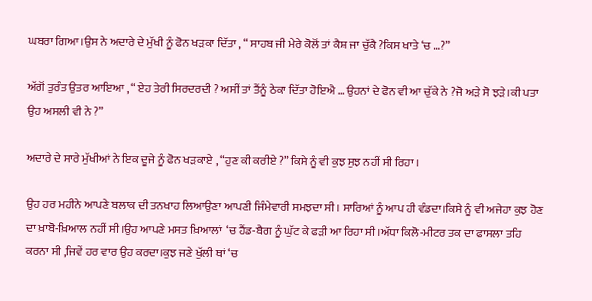ਘਬਰਾ ਗਿਆ।ਉਸ ਨੇ ਅਦਾਰੇ ਦੇ ਮੁੱਖੀ ਨੂੰ ਫੋਨ ਖੜਕਾ ਦਿੱਤਾ , “ ਸਾਹਬ ਜੀ ਮੇਰੇ ਕੋਲੋਂ ਤਾਂ ਕੈਸ਼ ਜਾ ਚੁੱਕੈ ?ਕਿਸ ਖਾਤੇ ‘ਚ …?”

ਅੱਗੋਂ ਤੁਰੰਤ ਉਤਰ ਆਇਆ , “ ਏਹ ਤੇਰੀ ਸਿਰਦਰਦੀ ? ਅਸੀਂ ਤਾਂ ਤੈਂਨੂੰ ਠੇਕਾ ਦਿੱਤਾ ਹੋਇਐ … ਉਹਨਾਂ ਦੇ ਫੋਨ ਵੀ ਆ ਚੁੱਕੇ ਨੇ ?ਜੋ ਅੜੇ ਸੋ ਝੜੇ।ਕੀ ਪਤਾ ਉਹ ਅਸਲੀ ਵੀ ਨੇ ?”

ਅਦਾਰੇ ਦੇ ਸਾਰੇ ਮੁੱਖੀਆਂ ਨੇ ਇਕ ਦੂਜੇ ਨੂੰ ਫੋਨ ਖੜਕਾਏ , “ਹੁਣ ਕੀ ਕਰੀਏ ?” ਕਿਸੇ ਨੂੰ ਵੀ ਕੁਝ ਸੁਝ ਨਹੀਂ ਸੀ ਰਿਹਾ ।

ਉਹ ਹਰ ਮਹੀਨੇ ਆਪਣੇ ਬਲਾਕ ਦੀ ਤਨਖਾਹ ਲਿਆਉਣਾ ਆਪਣੀ ਜਿੰਮੇਵਾਰੀ ਸਮਝਦਾ ਸੀ। ਸਾਰਿਆਂ ਨੂੰ ਆਪ ਹੀ ਵੰਡਦਾ।ਕਿਸੇ ਨੂੰ ਵੀ ਅਜੇਹਾ ਕੁਝ ਹੋਣ ਦਾ ਖ਼ਾਬੋ-ਖ਼ਿਆਲ ਨਹੀਂ ਸੀ।ਉਹ ਆਪਣੇ ਮਸਤ ਖ਼ਿਆਲਾਂ  ‘ਚ ਹੈਂਡ-ਬੈਗ ਨੂੰ ਘੁੱਟ ਕੇ ਫੜੀ ਆ ਰਿਹਾ ਸੀ।ਅੱਧਾ ਕਿਲੋ-ਮੀਟਰ ਤਕ ਦਾ ਫਾਸਲਾ ਤਹਿ ਕਰਨਾ ਸੀ ,ਜਿਵੇਂ ਹਰ ਵਾਰ ਉਹ ਕਰਦਾ।ਕੁਝ ਜਣੇ ਖੁੱਲੀ ਥਾਂ ‘ਚ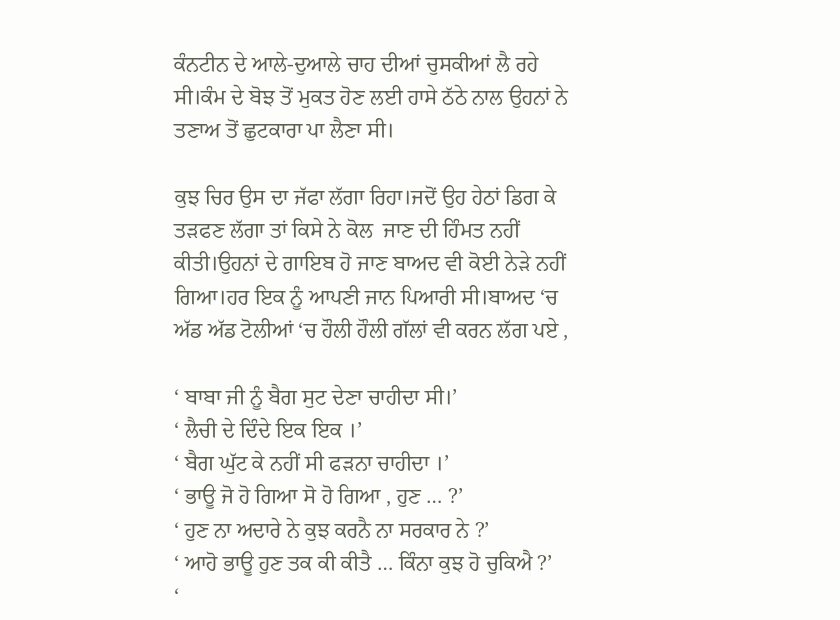ਕੰਨਟੀਨ ਦੇ ਆਲੇ-ਦੁਆਲੇ ਚਾਹ ਦੀਆਂ ਚੁਸਕੀਆਂ ਲੈ ਰਹੇ ਸੀ।ਕੰਮ ਦੇ ਬੋਝ ਤੋਂ ਮੁਕਤ ਹੋਣ ਲਈ ਹਾਸੇ ਠੱਠੇ ਨਾਲ ਉਹਨਾਂ ਨੇ ਤਣਾਅ ਤੋਂ ਛੁਟਕਾਰਾ ਪਾ ਲੈਣਾ ਸੀ।

ਕੁਝ ਚਿਰ ਉਸ ਦਾ ਜੱਫਾ ਲੱਗਾ ਰਿਹਾ।ਜਦੋਂ ਉਹ ਹੇਠਾਂ ਡਿਗ ਕੇ ਤੜਫਣ ਲੱਗਾ ਤਾਂ ਕਿਸੇ ਨੇ ਕੋਲ  ਜਾਣ ਦੀ ਹਿੰਮਤ ਨਹੀਂ ਕੀਤੀ।ਉਹਨਾਂ ਦੇ ਗਾਇਬ ਹੋ ਜਾਣ ਬਾਅਦ ਵੀ ਕੋਈ ਨੇੜੇ ਨਹੀਂ ਗਿਆ।ਹਰ ਇਕ ਨੂੰ ਆਪਣੀ ਜਾਨ ਪਿਆਰੀ ਸੀ।ਬਾਅਦ ‘ਚ ਅੱਡ ਅੱਡ ਟੋਲੀਆਂ ‘ਚ ਹੌਲੀ ਹੌਲੀ ਗੱਲਾਂ ਵੀ ਕਰਨ ਲੱਗ ਪਏ ,

‘ ਬਾਬਾ ਜੀ ਨੂੰ ਬੈਗ ਸੁਟ ਦੇਣਾ ਚਾਹੀਦਾ ਸੀ।’
‘ ਲੈਚੀ ਦੇ ਦਿੰਦੇ ਇਕ ਇਕ ।’
‘ ਬੈਗ ਘੁੱਟ ਕੇ ਨਹੀਂ ਸੀ ਫੜਨਾ ਚਾਹੀਦਾ ।’
‘ ਭਾਊ ਜੋ ਹੋ ਗਿਆ ਸੋ ਹੋ ਗਿਆ , ਹੁਣ … ?’
‘ ਹੁਣ ਨਾ ਅਦਾਰੇ ਨੇ ਕੁਝ ਕਰਨੈ ਨਾ ਸਰਕਾਰ ਨੇ ?’
‘ ਆਹੋ ਭਾਊ ਹੁਣ ਤਕ ਕੀ ਕੀਤੈ … ਕਿੰਨਾ ਕੁਝ ਹੋ ਚੁਕਿਐ ?’
‘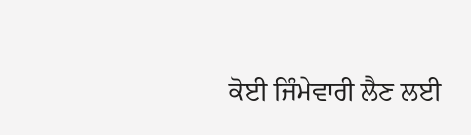ਕੋਈ ਜਿੰਮੇਵਾਰੀ ਲੈਣ ਲਈ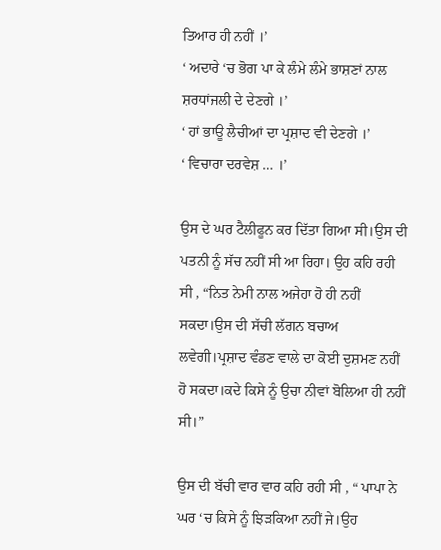ਤਿਆਰ ਹੀ ਨਹੀਂ ।’
‘ ਅਦਾਰੇ ‘ਚ ਭੋਗ ਪਾ ਕੇ ਲੰਮੇ ਲੰਮੇ ਭਾਸ਼ਣਾਂ ਨਾਲ ਸ਼ਰਧਾਂਜਲੀ ਦੇ ਦੇਣਗੇ ।’
‘ ਹਾਂ ਭਾਊ ਲੈਚੀਆਂ ਦਾ ਪ੍ਰਸ਼ਾਦ ਵੀ ਦੇਣਗੇ ।’
‘ ਵਿਚਾਰਾ ਦਰਵੇਸ਼ … ।’

ਉਸ ਦੇ ਘਰ ਟੈਲੀਫੂਨ ਕਰ ਦਿੱਤਾ ਗਿਆ ਸੀ।ਉਸ ਦੀ ਪਤਨੀ ਨੂੰ ਸੱਚ ਨਹੀਂ ਸੀ ਆ ਰਿਹਾ। ਉਹ ਕਹਿ ਰਹੀ ਸੀ , “ਨਿਤ ਨੇਮੀ ਨਾਲ ਅਜੇਹਾ ਹੋ ਹੀ ਨਹੀਂ ਸਕਦਾ।ਉਸ ਦੀ ਸੱਚੀ ਲੱਗਨ ਬਚਾਅ ਲਵੇਗੀ।ਪ੍ਰਸ਼ਾਦ ਵੰਡਣ ਵਾਲੇ ਦਾ ਕੋਈ ਦੁਸ਼ਮਣ ਨਹੀਂ ਹੋ ਸਕਦਾ।ਕਦੇ ਕਿਸੇ ਨੂੰ ਉਚਾ ਨੀਵਾਂ ਬੋਲਿਆ ਹੀ ਨਹੀਂ ਸੀ।”

ਉਸ ਦੀ ਬੱਚੀ ਵਾਰ ਵਾਰ ਕਹਿ ਰਹੀ ਸੀ , “ ਪਾਪਾ ਨੇ ਘਰ ‘ਚ ਕਿਸੇ ਨੂੰ ਝਿੜਕਿਆ ਨਹੀਂ ਜੇ।ਉਹ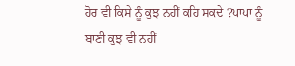ਹੋਰ ਵੀ ਕਿਸੇ ਨੂੰ ਕੁਝ ਨਹੀਂ ਕਹਿ ਸਕਦੇ ?ਪਾਪਾ ਨੂੰ ਬਾਣੀ ਕੁਝ ਵੀ ਨਹੀਂ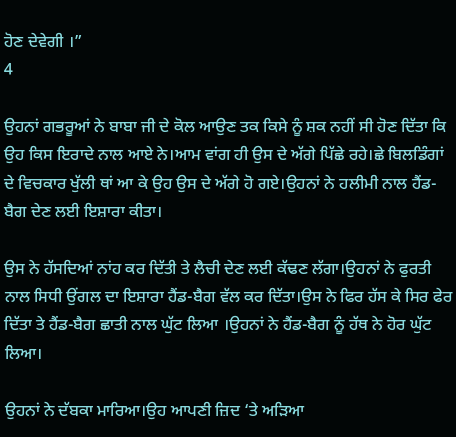ਹੋਣ ਦੇਵੇਗੀ ।”
4

ਉਹਨਾਂ ਗਭਰੂਆਂ ਨੇ ਬਾਬਾ ਜੀ ਦੇ ਕੋਲ ਆਉਣ ਤਕ ਕਿਸੇ ਨੂੰ ਸ਼ਕ ਨਹੀਂ ਸੀ ਹੋਣ ਦਿੱਤਾ ਕਿ ਉਹ ਕਿਸ ਇਰਾਦੇ ਨਾਲ ਆਏ ਨੇ।ਆਮ ਵਾਂਗ ਹੀ ਉਸ ਦੇ ਅੱਗੇ ਪਿੱਛੇ ਰਹੇ।ਛੇ ਬਿਲਡਿੰਗਾਂ ਦੇ ਵਿਚਕਾਰ ਖੁੱਲੀ ਥਾਂ ਆ ਕੇ ਉਹ ਉਸ ਦੇ ਅੱਗੇ ਹੋ ਗਏ।ਉਹਨਾਂ ਨੇ ਹਲੀਮੀ ਨਾਲ ਹੈਂਡ-ਬੈਗ ਦੇਣ ਲਈ ਇਸ਼ਾਰਾ ਕੀਤਾ।

ਉਸ ਨੇ ਹੱਸਦਿਆਂ ਨਾਂਹ ਕਰ ਦਿੱਤੀ ਤੇ ਲੈਚੀ ਦੇਣ ਲਈ ਕੱਢਣ ਲੱਗਾ।ਉਹਨਾਂ ਨੇ ਫੁਰਤੀ ਨਾਲ ਸਿਧੀ ਉਂਗਲ ਦਾ ਇਸ਼ਾਰਾ ਹੈਂਡ-ਬੈਗ ਵੱਲ ਕਰ ਦਿੱਤਾ।ਉਸ ਨੇ ਫਿਰ ਹੱਸ ਕੇ ਸਿਰ ਫੇਰ ਦਿੱਤਾ ਤੇ ਹੈਂਡ-ਬੈਗ ਛਾਤੀ ਨਾਲ ਘੁੱਟ ਲਿਆ ।ਉਹਨਾਂ ਨੇ ਹੈਂਡ-ਬੈਗ ਨੂੰ ਹੱਥ ਨੇ ਹੋਰ ਘੁੱਟ ਲਿਆ।

ਉਹਨਾਂ ਨੇ ਦੱਬਕਾ ਮਾਰਿਆ।ਉਹ ਆਪਣੀ ਜ਼ਿਦ ‘ਤੇ ਅੜਿਆ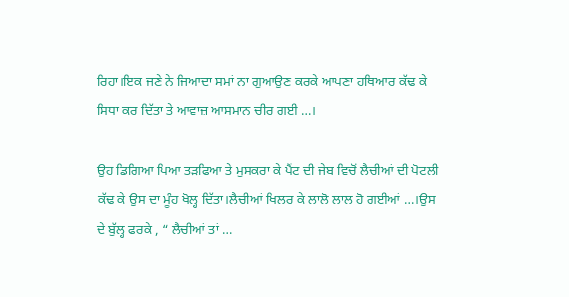ਰਿਹਾ।ਇਕ ਜਣੇ ਨੇ ਜਿਆਦਾ ਸਮਾਂ ਨਾ ਗੁਆਉਣ ਕਰਕੇ ਆਪਣਾ ਹਥਿਆਰ ਕੱਢ ਕੇ ਸਿਧਾ ਕਰ ਦਿੱਤਾ ਤੇ ਆਵਾਜ਼ ਆਸਮਾਨ ਚੀਰ ਗਈ …।

ਉਹ ਡਿਗਿਆ ਪਿਆ ਤੜਫਿਆ ਤੇ ਮੁਸਕਰਾ ਕੇ ਪੈਂਟ ਦੀ ਜੇਬ ਵਿਚੋਂ ਲੈਚੀਆਂ ਦੀ ਪੋਟਲੀ ਕੱਢ ਕੇ ਉਸ ਦਾ ਮੂੰਹ ਖੋਲ੍ਹ ਦਿੱਤਾ।ਲੈਚੀਆਂ ਖਿਲਰ ਕੇ ਲਾਲੋ ਲਾਲ ਹੋ ਗਈਆਂ …।ਉਸ ਦੇ ਬੁੱਲ੍ਹ ਫਰਕੇ , “ ਲੈਚੀਆਂ ਤਾਂ …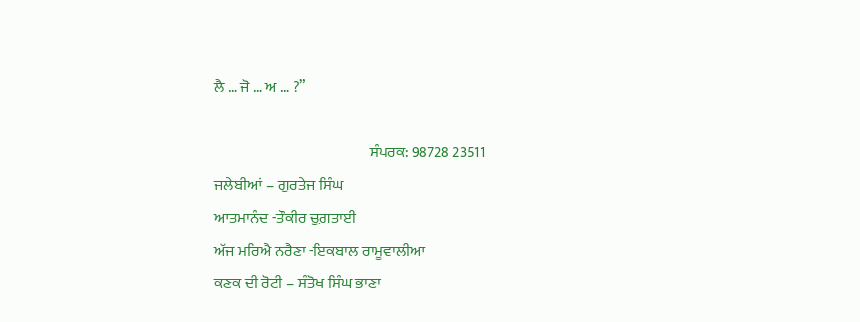ਲੈ … ਜੋ … ਅ … ?”

                                                   ਸੰਪਰਕ: 98728 23511
ਜਲੇਬੀਆਂ – ਗੁਰਤੇਜ ਸਿੰਘ
ਆਤਮਾਨੰਦ -ਤੌਕੀਰ ਚੁਗ਼ਤਾਈ
ਅੱਜ ਮਰਿਐ ਨਰੈਣਾ -ਇਕਬਾਲ ਰਾਮੂਵਾਲੀਆ
ਕਣਕ ਦੀ ਰੋਟੀ – ਸੰਤੋਖ ਸਿੰਘ ਭਾਣਾ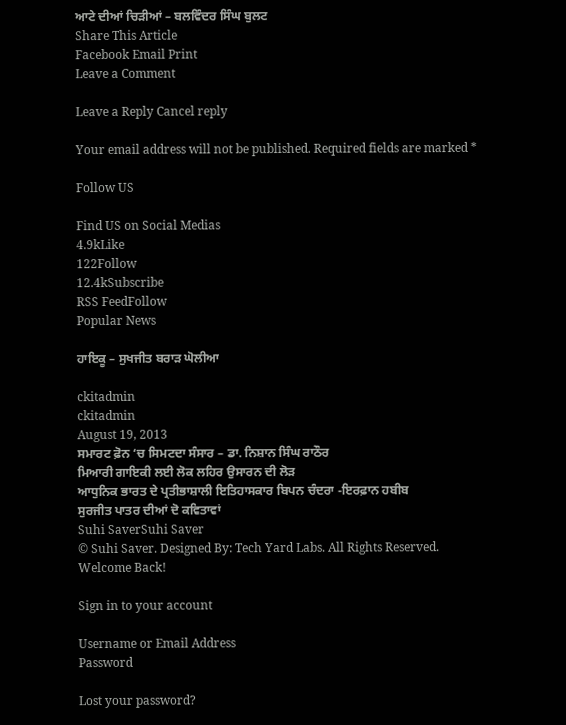ਆਟੇ ਦੀਆਂ ਚਿੜੀਆਂ – ਬਲਵਿੰਦਰ ਸਿੰਘ ਬੁਲਟ
Share This Article
Facebook Email Print
Leave a Comment

Leave a Reply Cancel reply

Your email address will not be published. Required fields are marked *

Follow US

Find US on Social Medias
4.9kLike
122Follow
12.4kSubscribe
RSS FeedFollow
Popular News

ਹਾਇਕੂ – ਸੁਖਜੀਤ ਬਰਾੜ ਘੋਲੀਆ

ckitadmin
ckitadmin
August 19, 2013
ਸਮਾਰਟ ਫ਼ੋਨ ‘ਚ ਸਿਮਟਦਾ ਸੰਸਾਰ – ਡਾ. ਨਿਸ਼ਾਨ ਸਿੰਘ ਰਾਠੌਰ
ਮਿਆਰੀ ਗਾਇਕੀ ਲਈ ਲੋਕ ਲਹਿਰ ਉਸਾਰਨ ਦੀ ਲੋੜ
ਆਧੁਨਿਕ ਭਾਰਤ ਦੇ ਪ੍ਰਤੀਭਾਸ਼ਾਲੀ ਇਤਿਹਾਸਕਾਰ ਬਿਪਨ ਚੰਦਰਾ -ਇਰਫ਼ਾਨ ਹਬੀਬ
ਸੁਰਜੀਤ ਪਾਤਰ ਦੀਆਂ ਦੋ ਕਵਿਤਾਵਾਂ
Suhi SaverSuhi Saver
© Suhi Saver. Designed By: Tech Yard Labs. All Rights Reserved.
Welcome Back!

Sign in to your account

Username or Email Address
Password

Lost your password?